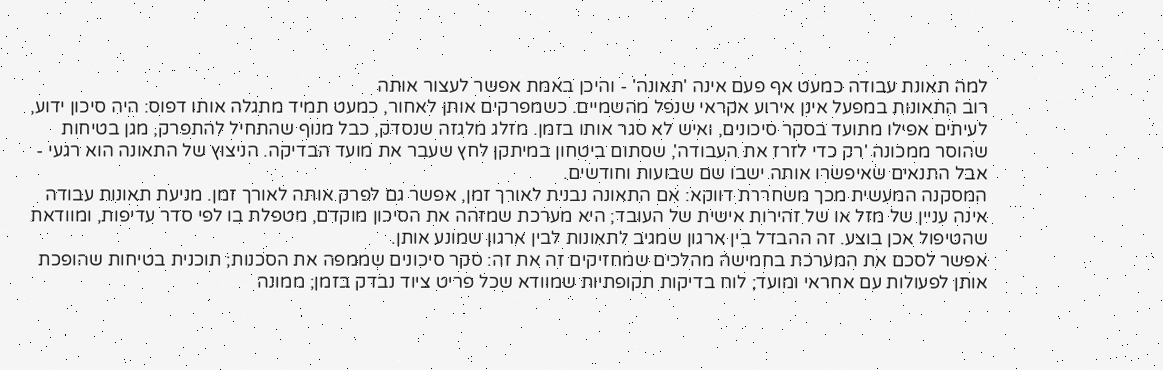למה תאונת עבודה כמעט אף פעם אינה 'תאונה' - והיכן באמת אפשר לעצור אותה
רוב התאונות במפעל אינן אירוע אקראי שנפל מהשמיים. כשמפרקים אותן לאחור, כמעט תמיד מתגלה אותו דפוס: היה סיכון ידוע, לעיתים אפילו מתועד בסקר סיכונים, ואיש לא סגר אותו בזמן. מזלג מלגזה שנסדק, כבל מנוף שהתחיל להתפרק, מגן בטיחות שהוסר ממכונה 'רק כדי לזרז את העבודה', שסתום ביטחון במיתקן לחץ שעבר את מועד הבדיקה. הניצוץ של התאונה הוא רגעי - אבל התנאים שאיפשרו אותה ישבו שם שבועות וחודשים.
המסקנה המעשית מכך משחררת דווקא: אם התאונה נבנית לאורך זמן, אפשר גם לפרק אותה לאורך זמן. מניעת תאונות עבודה אינה עניין של מזל או של זהירות אישית של העובד; היא מערכת שמזהה את הסיכון מוקדם, מטפלת בו לפי סדר עדיפות, ומוודאת שהטיפול אכן בוצע. זה ההבדל בין ארגון שמגיב לתאונות לבין ארגון שמונע אותן.
אפשר לסכם את המערכת בחמישה מהלכים שמחזיקים זה את זה: סקר סיכונים שממפה את הסכנות; תוכנית בטיחות שהופכת אותן לפעולות עם אחראי ומועד; לוח בדיקות תקופתיות שמוודא שכל פריט ציוד נבדק בזמן; ממונה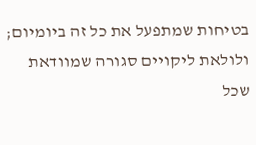בטיחות שמתפעל את כל זה ביומיום; ולולאת ליקויים סגורה שמוודאת שכל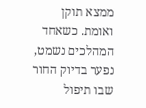ממצא תוקן ואומת. כשאחד המהלכים נשמט, נפער בדיוק החור שבו תיפול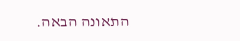התאונה הבאה.